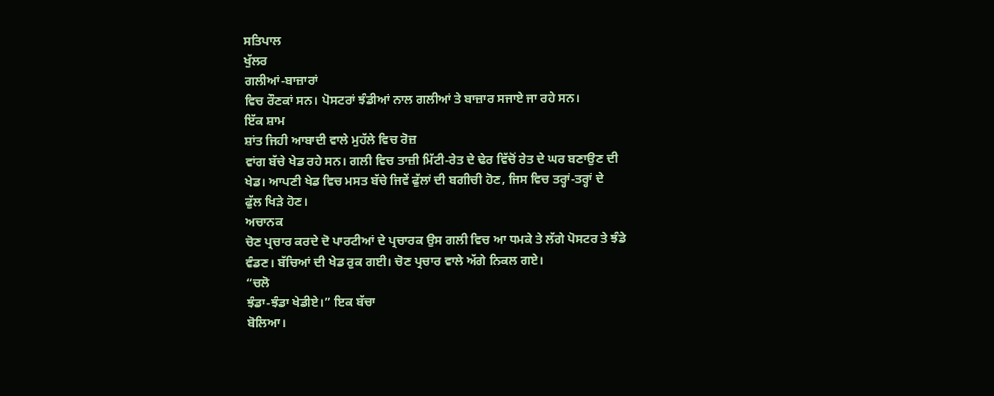ਸਤਿਪਾਲ
ਖੁੱਲਰ
ਗਲੀਆਂ-ਬਾਜ਼ਾਰਾਂ
ਵਿਚ ਰੌਣਕਾਂ ਸਨ। ਪੋਸਟਰਾਂ ਝੰਡੀਆਂ ਨਾਲ ਗਲੀਆਂ ਤੇ ਬਾਜ਼ਾਰ ਸਜਾਏ ਜਾ ਰਹੇ ਸਨ।
ਇੱਕ ਸ਼ਾਮ
ਸ਼ਾਂਤ ਜਿਹੀ ਆਬਾਦੀ ਵਾਲੇ ਮੁਹੱਲੇ ਵਿਚ ਰੋਜ਼
ਵਾਂਗ ਬੱਚੇ ਖੇਡ ਰਹੇ ਸਨ। ਗਲੀ ਵਿਚ ਤਾਜ਼ੀ ਮਿੱਟੀ-ਰੇਤ ਦੇ ਢੇਰ ਵਿੱਚੋਂ ਰੇਤ ਦੇ ਘਰ ਬਣਾਉਣ ਦੀ
ਖੇਡ। ਆਪਣੀ ਖੇਡ ਵਿਚ ਮਸਤ ਬੱਚੇ ਜਿਵੇਂ ਫੁੱਲਾਂ ਦੀ ਬਗੀਚੀ ਹੋਣ, ਜਿਸ ਵਿਚ ਤਰ੍ਹਾਂ-ਤਰ੍ਹਾਂ ਦੇ
ਫੁੱਲ ਖਿੜੇ ਹੋਣ।
ਅਚਾਨਕ
ਚੋਣ ਪ੍ਰਚਾਰ ਕਰਦੇ ਦੋ ਪਾਰਟੀਆਂ ਦੇ ਪ੍ਰਚਾਰਕ ਉਸ ਗਲੀ ਵਿਚ ਆ ਧਮਕੇ ਤੇ ਲੱਗੇ ਪੋਸਟਰ ਤੇ ਝੰਡੇ
ਵੰਡਣ। ਬੱਚਿਆਂ ਦੀ ਖੇਡ ਰੁਕ ਗਈ। ਚੋਣ ਪ੍ਰਚਾਰ ਵਾਲੇ ਅੱਗੇ ਨਿਕਲ ਗਏ।
“ਚਲੋ
ਝੰਡਾ-ਝੰਡਾ ਖੇਡੀਏ।” ਇਕ ਬੱਚਾ
ਬੋਲਿਆ।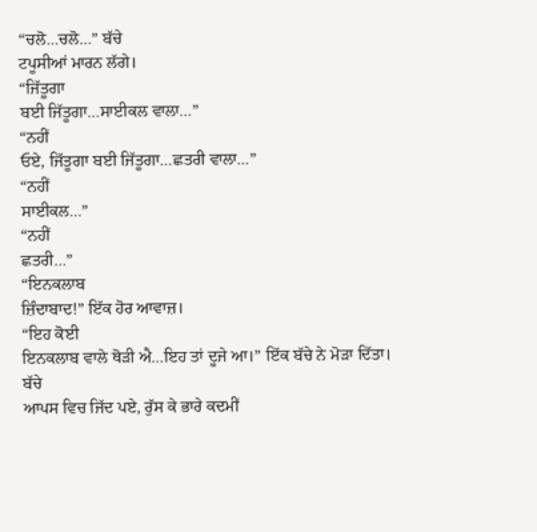“ਚਲੋ…ਚਲੋ…” ਬੱਚੇ
ਟਪੂਸੀਆਂ ਮਾਰਨ ਲੱਗੇ।
“ਜਿੱਤੂਗਾ
ਬਈ ਜਿੱਤੂਗਾ…ਸਾਈਕਲ ਵਾਲਾ…”
“ਨਹੀਂ
ਓਏ, ਜਿੱਤੂਗਾ ਬਈ ਜਿੱਤੂਗਾ…ਛਤਰੀ ਵਾਲਾ…”
“ਨਹੀਂ
ਸਾਈਕਲ…”
“ਨਹੀਂ
ਛਤਰੀ…”
“ਇਨਕਲਾਬ
ਜ਼ਿੰਦਾਬਾਦ!” ਇੱਕ ਹੋਰ ਆਵਾਜ਼।
“ਇਹ ਕੋਈ
ਇਨਕਲਾਬ ਵਾਲੇ ਥੋੜੀ ਐ…ਇਹ ਤਾਂ ਦੂਜੇ ਆ।” ਇੱਕ ਬੱਚੇ ਨੇ ਮੋੜਾ ਦਿੱਤਾ।
ਬੱਚੇ
ਆਪਸ ਵਿਚ ਜਿੱਦ ਪਏ, ਰੁੱਸ ਕੇ ਭਾਰੇ ਕਦਮੀਂ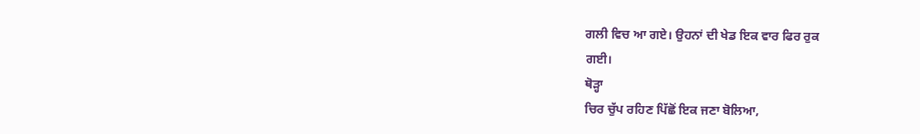ਗਲੀ ਵਿਚ ਆ ਗਏ। ਉਹਨਾਂ ਦੀ ਖੇਡ ਇਕ ਵਾਰ ਫਿਰ ਰੁਕ
ਗਈ।
ਥੋੜ੍ਹਾ
ਚਿਰ ਚੁੱਪ ਰਹਿਣ ਪਿੱਛੋਂ ਇਕ ਜਣਾ ਬੋਲਿਆ,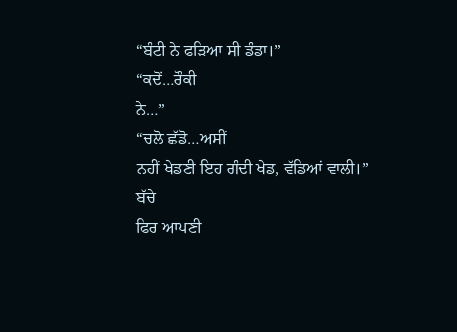“ਬੰਟੀ ਨੇ ਫੜਿਆ ਸੀ ਡੰਡਾ।”
“ਕਦੋਂ…ਰੌਕੀ
ਨੇ…”
“ਚਲੋ ਛੱਡੋ…ਅਸੀਂ
ਨਹੀਂ ਖੇਡਣੀ ਇਹ ਗੰਦੀ ਖੇਡ, ਵੱਡਿਆਂ ਵਾਲੀ।”
ਬੱਚੇ
ਫਿਰ ਆਪਣੀ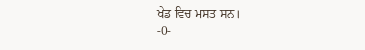ਖੇਡ ਵਿਚ ਮਸਤ ਸਨ।
-0-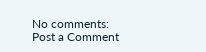No comments:
Post a Comment